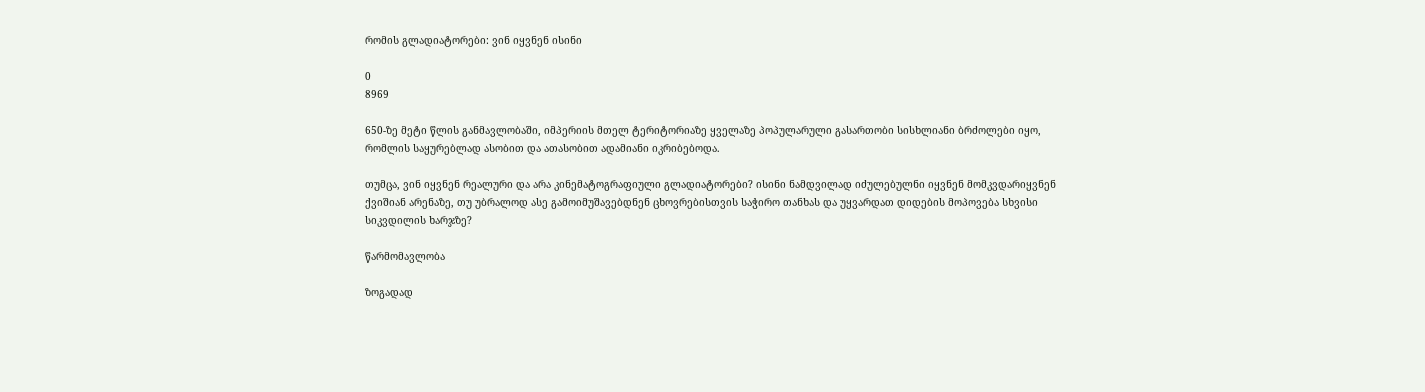რომის გლადიატორები: ვინ იყვნენ ისინი

0
8969

650-ზე მეტი წლის განმავლობაში, იმპერიის მთელ ტერიტორიაზე ყველაზე პოპულარული გასართობი სისხლიანი ბრძოლები იყო, რომლის საყურებლად ასობით და ათასობით ადამიანი იკრიბებოდა.

თუმცა, ვინ იყვნენ რეალური და არა კინემატოგრაფიული გლადიატორები? ისინი ნამდვილად იძულებულნი იყვნენ მომკვდარიყვნენ ქვიშიან არენაზე, თუ უბრალოდ ასე გამოიმუშავებდნენ ცხოვრებისთვის საჭირო თანხას და უყვარდათ დიდების მოპოვება სხვისი სიკვდილის ხარჯზე?

წარმომავლობა

ზოგადად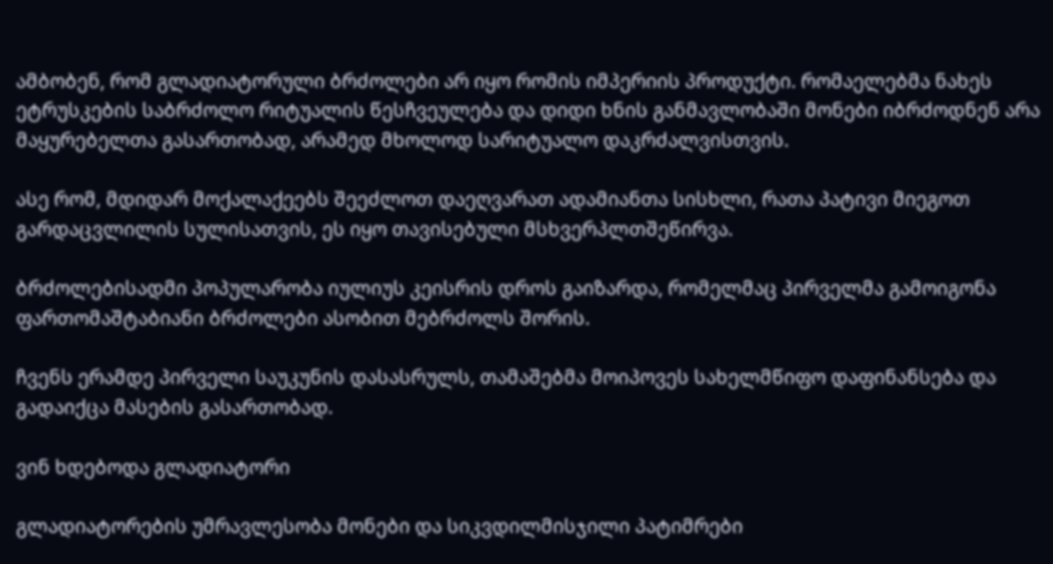ამბობენ, რომ გლადიატორული ბრძოლები არ იყო რომის იმპერიის პროდუქტი. რომაელებმა ნახეს ეტრუსკების საბრძოლო რიტუალის წესჩვეულება და დიდი ხნის განმავლობაში მონები იბრძოდნენ არა მაყურებელთა გასართობად, არამედ მხოლოდ სარიტუალო დაკრძალვისთვის.

ასე რომ, მდიდარ მოქალაქეებს შეეძლოთ დაეღვარათ ადამიანთა სისხლი, რათა პატივი მიეგოთ გარდაცვლილის სულისათვის, ეს იყო თავისებული მსხვერპლთშეწირვა.

ბრძოლებისადმი პოპულარობა იულიუს კეისრის დროს გაიზარდა, რომელმაც პირველმა გამოიგონა ფართომაშტაბიანი ბრძოლები ასობით მებრძოლს შორის.

ჩვენს ერამდე პირველი საუკუნის დასასრულს, თამაშებმა მოიპოვეს სახელმწიფო დაფინანსება და გადაიქცა მასების გასართობად.

ვინ ხდებოდა გლადიატორი

გლადიატორების უმრავლესობა მონები და სიკვდილმისჯილი პატიმრები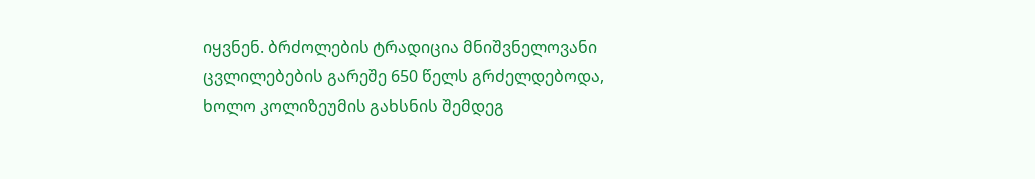იყვნენ. ბრძოლების ტრადიცია მნიშვნელოვანი ცვლილებების გარეშე 650 წელს გრძელდებოდა, ხოლო კოლიზეუმის გახსნის შემდეგ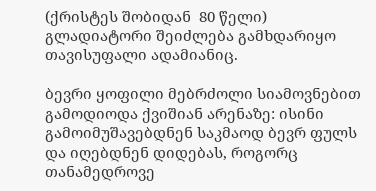(ქრისტეს შობიდან  80 წელი) გლადიატორი შეიძლება გამხდარიყო თავისუფალი ადამიანიც.

ბევრი ყოფილი მებრძოლი სიამოვნებით გამოდიოდა ქვიშიან არენაზე: ისინი გამოიმუშავებდნენ საკმაოდ ბევრ ფულს და იღებდნენ დიდებას, როგორც თანამედროვე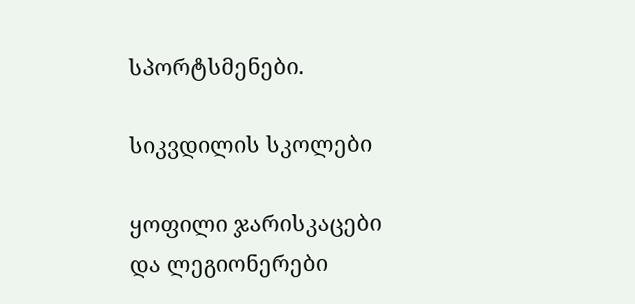სპორტსმენები.

სიკვდილის სკოლები

ყოფილი ჯარისკაცები და ლეგიონერები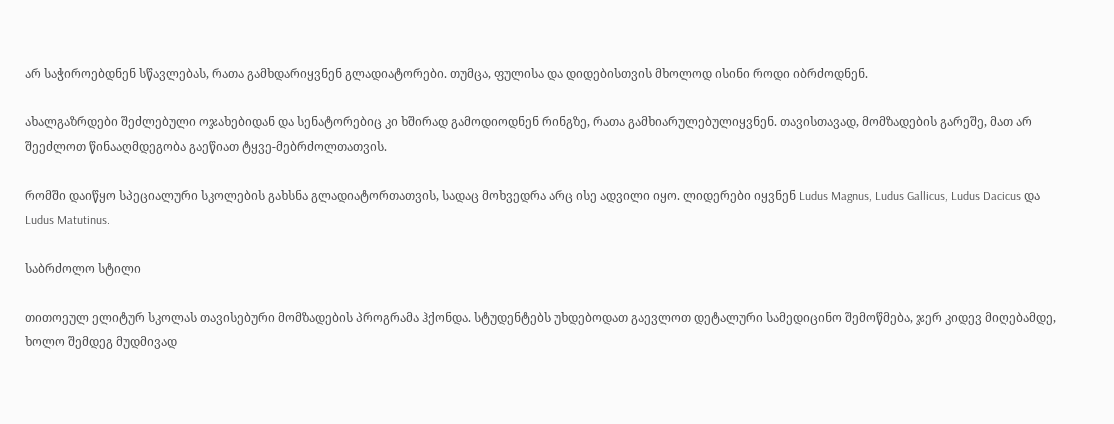არ საჭიროებდნენ სწავლებას, რათა გამხდარიყვნენ გლადიატორები. თუმცა, ფულისა და დიდებისთვის მხოლოდ ისინი როდი იბრძოდნენ.

ახალგაზრდები შეძლებული ოჯახებიდან და სენატორებიც კი ხშირად გამოდიოდნენ რინგზე, რათა გამხიარულებულიყვნენ. თავისთავად, მომზადების გარეშე, მათ არ შეეძლოთ წინააღმდეგობა გაეწიათ ტყვე-მებრძოლთათვის.

რომში დაიწყო სპეციალური სკოლების გახსნა გლადიატორთათვის, სადაც მოხვედრა არც ისე ადვილი იყო. ლიდერები იყვნენ Ludus Magnus, Ludus Gallicus, Ludus Dacicus და Ludus Matutinus.

საბრძოლო სტილი

თითოეულ ელიტურ სკოლას თავისებური მომზადების პროგრამა ჰქონდა. სტუდენტებს უხდებოდათ გაევლოთ დეტალური სამედიცინო შემოწმება, ჯერ კიდევ მიღებამდე, ხოლო შემდეგ მუდმივად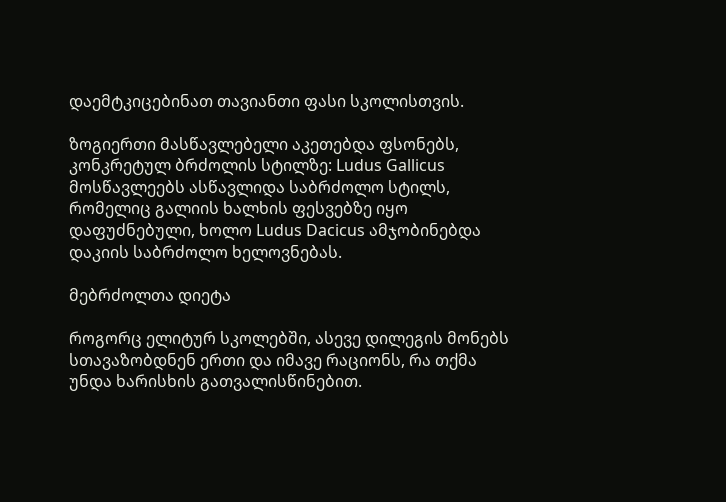დაემტკიცებინათ თავიანთი ფასი სკოლისთვის.

ზოგიერთი მასწავლებელი აკეთებდა ფსონებს, კონკრეტულ ბრძოლის სტილზე: Ludus Gallicus მოსწავლეებს ასწავლიდა საბრძოლო სტილს, რომელიც გალიის ხალხის ფესვებზე იყო დაფუძნებული, ხოლო Ludus Dacicus ამჯობინებდა დაკიის საბრძოლო ხელოვნებას.

მებრძოლთა დიეტა

როგორც ელიტურ სკოლებში, ასევე დილეგის მონებს სთავაზობდნენ ერთი და იმავე რაციონს, რა თქმა უნდა ხარისხის გათვალისწინებით.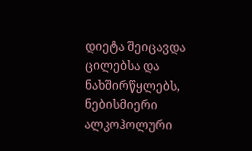დიეტა შეიცავდა ცილებსა და ნახშირწყლებს, ნებისმიერი ალკოჰოლური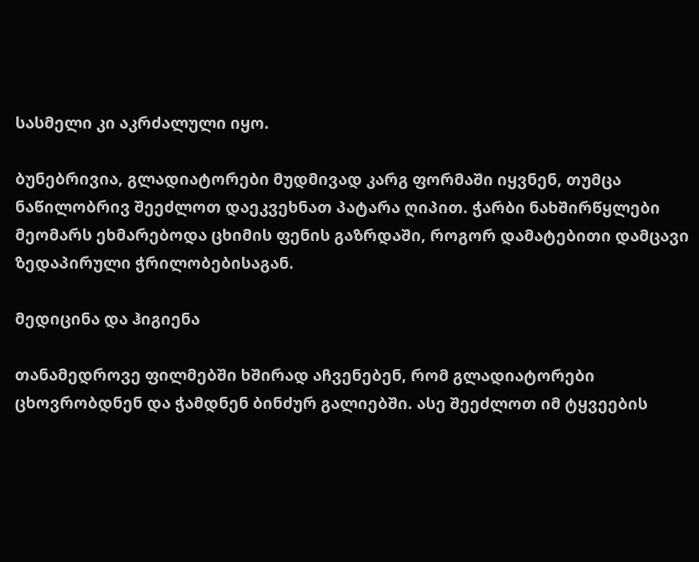სასმელი კი აკრძალული იყო.

ბუნებრივია, გლადიატორები მუდმივად კარგ ფორმაში იყვნენ, თუმცა ნაწილობრივ შეეძლოთ დაეკვეხნათ პატარა ღიპით. ჭარბი ნახშირწყლები მეომარს ეხმარებოდა ცხიმის ფენის გაზრდაში, როგორ დამატებითი დამცავი ზედაპირული ჭრილობებისაგან.

მედიცინა და ჰიგიენა

თანამედროვე ფილმებში ხშირად აჩვენებენ, რომ გლადიატორები ცხოვრობდნენ და ჭამდნენ ბინძურ გალიებში. ასე შეეძლოთ იმ ტყვეების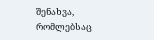შენახვა, რომლებსაც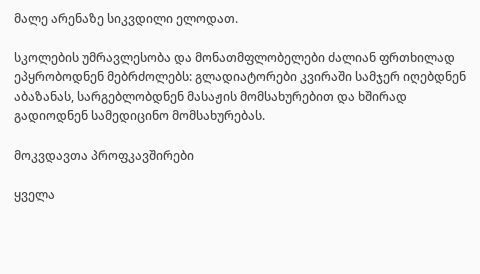მალე არენაზე სიკვდილი ელოდათ.

სკოლების უმრავლესობა და მონათმფლობელები ძალიან ფრთხილად ეპყრობოდნენ მებრძოლებს: გლადიატორები კვირაში სამჯერ იღებდნენ აბაზანას, სარგებლობდნენ მასაჟის მომსახურებით და ხშირად გადიოდნენ სამედიცინო მომსახურებას.

მოკვდავთა პროფკავშირები

ყველა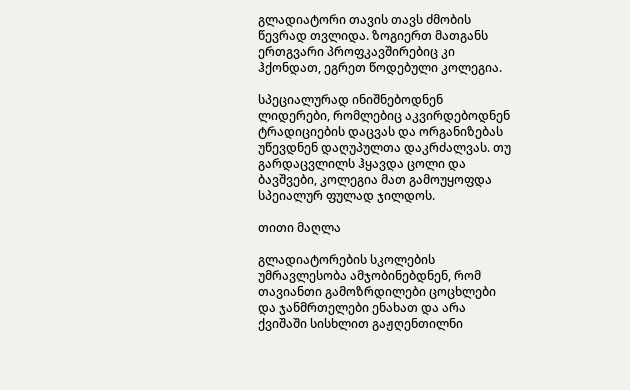გლადიატორი თავის თავს ძმობის წევრად თვლიდა. ზოგიერთ მათგანს ერთგვარი პროფკავშირებიც კი ჰქონდათ, ეგრეთ წოდებული კოლეგია.

სპეციალურად ინიშნებოდნენ ლიდერები, რომლებიც აკვირდებოდნენ ტრადიციების დაცვას და ორგანიზებას უწევდნენ დაღუპულთა დაკრძალვას. თუ გარდაცვლილს ჰყავდა ცოლი და ბავშვები, კოლეგია მათ გამოუყოფდა სპეიალურ ფულად ჯილდოს.

თითი მაღლა

გლადიატორების სკოლების უმრავლესობა ამჯობინებდნენ, რომ თავიანთი გამოზრდილები ცოცხლები და ჯანმრთელები ენახათ და არა ქვიშაში სისხლით გაჟღენთილნი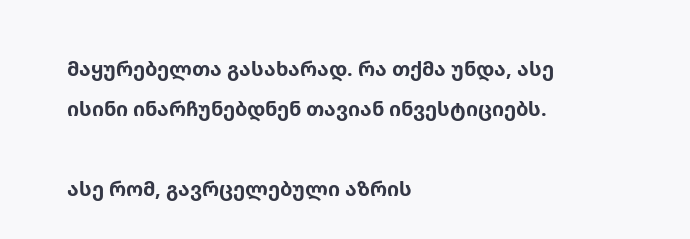მაყურებელთა გასახარად. რა თქმა უნდა, ასე ისინი ინარჩუნებდნენ თავიან ინვესტიციებს.

ასე რომ, გავრცელებული აზრის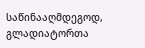საწინააღმდეგოდ, გლადიატორთა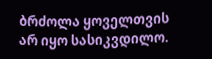ბრძოლა ყოველთვის არ იყო სასიკვდილო.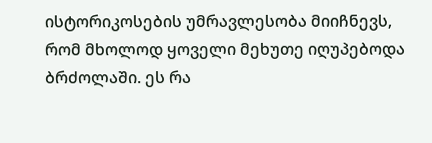ისტორიკოსების უმრავლესობა მიიჩნევს, რომ მხოლოდ ყოველი მეხუთე იღუპებოდა ბრძოლაში. ეს რა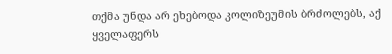თქმა უნდა არ ეხებოდა კოლიზეუმის ბრძოლებს, აქ ყველაფერს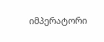იმპერატორი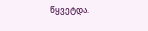წყვეტდა.